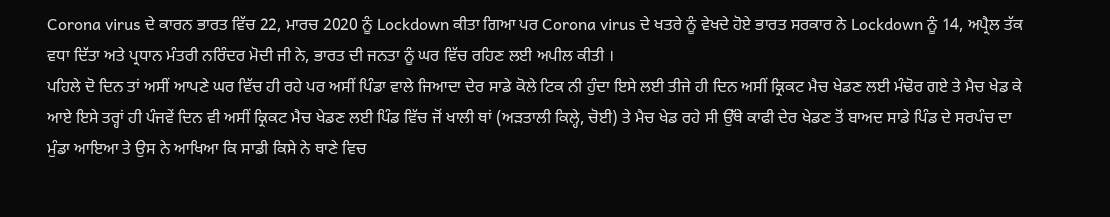Corona virus ਦੇ ਕਾਰਨ ਭਾਰਤ ਵਿੱਚ 22, ਮਾਰਚ 2020 ਨੂੰ Lockdown ਕੀਤਾ ਗਿਆ ਪਰ Corona virus ਦੇ ਖਤਰੇ ਨੂੰ ਵੇਖਦੇ ਹੋਏ ਭਾਰਤ ਸਰਕਾਰ ਨੇ Lockdown ਨੂੰ 14, ਅਪ੍ਰੈਲ ਤੱਕ ਵਧਾ ਦਿੱਤਾ ਅਤੇ ਪ੍ਰਧਾਨ ਮੰਤਰੀ ਨਰਿੰਦਰ ਮੋਦੀ ਜੀ ਨੇ, ਭਾਰਤ ਦੀ ਜਨਤਾ ਨੂੰ ਘਰ ਵਿੱਚ ਰਹਿਣ ਲਈ ਅਪੀਲ ਕੀਤੀ ।
ਪਹਿਲੇ ਦੋ ਦਿਨ ਤਾਂ ਅਸੀਂ ਆਪਣੇ ਘਰ ਵਿੱਚ ਹੀ ਰਹੇ ਪਰ ਅਸੀਂ ਪਿੰਡਾ ਵਾਲੇ ਜਿਆਦਾ ਦੇਰ ਸਾਡੇ ਕੋਲੇ ਟਿਕ ਨੀ ਹੁੰਦਾ ਇਸੇ ਲਈ ਤੀਜੇ ਹੀ ਦਿਨ ਅਸੀਂ ਕ੍ਰਿਕਟ ਮੈਚ ਖੇਡਣ ਲਈ ਮੰਢੋਰ ਗਏ ਤੇ ਮੈਚ ਖੇਡ ਕੇ ਆਏ ਇਸੇ ਤਰ੍ਹਾਂ ਹੀ ਪੰਜਵੇਂ ਦਿਨ ਵੀ ਅਸੀਂ ਕ੍ਰਿਕਟ ਮੈਚ ਖੇਡਣ ਲਈ ਪਿੰਡ ਵਿੱਚ ਜੋਂ ਖਾਲੀ ਥਾਂ (ਅੜਤਾਲੀ ਕਿਲ੍ਹੇ, ਚੋਈ) ਤੇ ਮੈਚ ਖੇਡ ਰਹੇ ਸੀ ਉੱਥੇ ਕਾਫੀ ਦੇਰ ਖੇਡਣ ਤੋਂ ਬਾਅਦ ਸਾਡੇ ਪਿੰਡ ਦੇ ਸਰਪੰਚ ਦਾ ਮੁੰਡਾ ਆਇਆ ਤੇ ਉਸ ਨੇ ਆਖਿਆ ਕਿ ਸਾਡੀ ਕਿਸੇ ਨੇ ਥਾਣੇ ਵਿਚ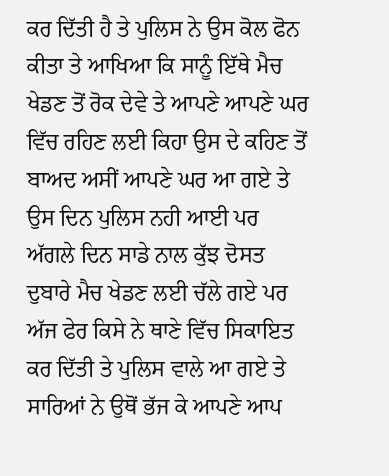ਕਰ ਦਿੱਤੀ ਹੈ ਤੇ ਪੁਲਿਸ ਨੇ ਉਸ ਕੋਲ ਫੋਨ ਕੀਤਾ ਤੇ ਆਖਿਆ ਕਿ ਸਾਨੂੰ ਇੱਥੇ ਮੈਚ ਖੇਡਣ ਤੋਂ ਰੋਕ ਦੇਵੇ ਤੇ ਆਪਣੇ ਆਪਣੇ ਘਰ ਵਿੱਚ ਰਹਿਣ ਲਈ ਕਿਹਾ ਉਸ ਦੇ ਕਹਿਣ ਤੋਂ ਬਾਅਦ ਅਸੀਂ ਆਪਣੇ ਘਰ ਆ ਗਏ ਤੇ ਉਸ ਦਿਨ ਪੁਲਿਸ ਨਹੀ ਆਈ ਪਰ ਅੱਗਲੇ ਦਿਨ ਸਾਡੇ ਨਾਲ ਕੁੱਝ ਦੋਸਤ ਦੁਬਾਰੇ ਮੈਚ ਖੇਡਣ ਲਈ ਚੱਲੇ ਗਏ ਪਰ ਅੱਜ ਫੇਰ ਕਿਸੇ ਨੇ ਥਾਣੇ ਵਿੱਚ ਸਿਕਾਇਤ ਕਰ ਦਿੱਤੀ ਤੇ ਪੁਲਿਸ ਵਾਲੇ ਆ ਗਏ ਤੇ ਸਾਰਿਆਂ ਨੇ ਉਥੋਂ ਭੱਜ ਕੇ ਆਪਣੇ ਆਪ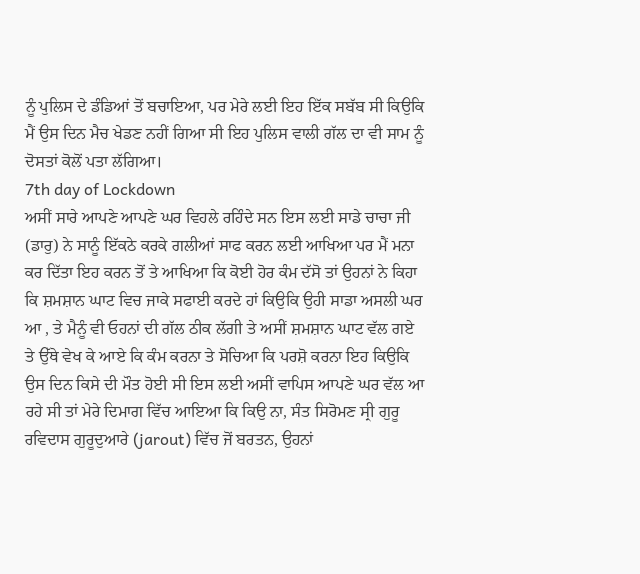ਨੂੰ ਪੁਲਿਸ ਦੇ ਡੰਡਿਆਂ ਤੋਂ ਬਚਾਇਆ, ਪਰ ਮੇਰੇ ਲਈ ਇਹ ਇੱਕ ਸਬੱਬ ਸੀ ਕਿਉਕਿ ਮੈਂ ਉਸ ਦਿਨ ਮੈਚ ਖੇਡਣ ਨਹੀਂ ਗਿਆ ਸੀ ਇਹ ਪੁਲਿਸ ਵਾਲੀ ਗੱਲ ਦਾ ਵੀ ਸਾਮ ਨੂੰ ਦੋਸਤਾਂ ਕੋਲੋਂ ਪਤਾ ਲੱਗਿਆ।
7th day of Lockdown
ਅਸੀਂ ਸਾਰੇ ਆਪਣੇ ਆਪਣੇ ਘਰ ਵਿਹਲੇ ਰਹਿੰਦੇ ਸਨ ਇਸ ਲਈ ਸਾਡੇ ਚਾਚਾ ਜੀ (ਡਾਰੁ) ਨੇ ਸਾਨੂੰ ਇੱਕਠੇ ਕਰਕੇ ਗਲੀਆਂ ਸਾਫ ਕਰਨ ਲਈ ਆਖਿਆ ਪਰ ਮੈਂ ਮਨਾ ਕਰ ਦਿੱਤਾ ਇਹ ਕਰਨ ਤੋਂ ਤੇ ਆਖਿਆ ਕਿ ਕੋਈ ਹੋਰ ਕੰਮ ਦੱਸੋ ਤਾਂ ਉਹਨਾਂ ਨੇ ਕਿਹਾ ਕਿ ਸ਼ਮਸ਼ਾਨ ਘਾਟ ਵਿਚ ਜਾਕੇ ਸਫਾਈ ਕਰਦੇ ਹਾਂ ਕਿਉਕਿ ਉਹੀ ਸਾਡਾ ਅਸਲੀ ਘਰ ਆ , ਤੇ ਮੈਨੂੰ ਵੀ ਓਹਨਾਂ ਦੀ ਗੱਲ ਠੀਕ ਲੱਗੀ ਤੇ ਅਸੀਂ ਸ਼ਮਸ਼ਾਨ ਘਾਟ ਵੱਲ ਗਏ ਤੇ ਉੱਥੇ ਵੇਖ ਕੇ ਆਏ ਕਿ ਕੰਮ ਕਰਨਾ ਤੇ ਸੋਚਿਆ ਕਿ ਪਰਸ਼ੋ ਕਰਨਾ ਇਹ ਕਿਉਕਿ ਉਸ ਦਿਨ ਕਿਸੇ ਦੀ ਮੌਤ ਹੋਈ ਸੀ ਇਸ ਲਈ ਅਸੀਂ ਵਾਪਿਸ ਆਪਣੇ ਘਰ ਵੱਲ ਆ ਰਹੇ ਸੀ ਤਾਂ ਮੇਰੇ ਦਿਮਾਗ ਵਿੱਚ ਆਇਆ ਕਿ ਕਿਉ ਨਾ, ਸੰਤ ਸਿਰੋਮਣ ਸ੍ਰੀ ਗੁਰੂ ਰਵਿਦਾਸ ਗੁਰੂਦੁਆਰੇ (jarout) ਵਿੱਚ ਜੋਂ ਬਰਤਨ, ਉਹਨਾਂ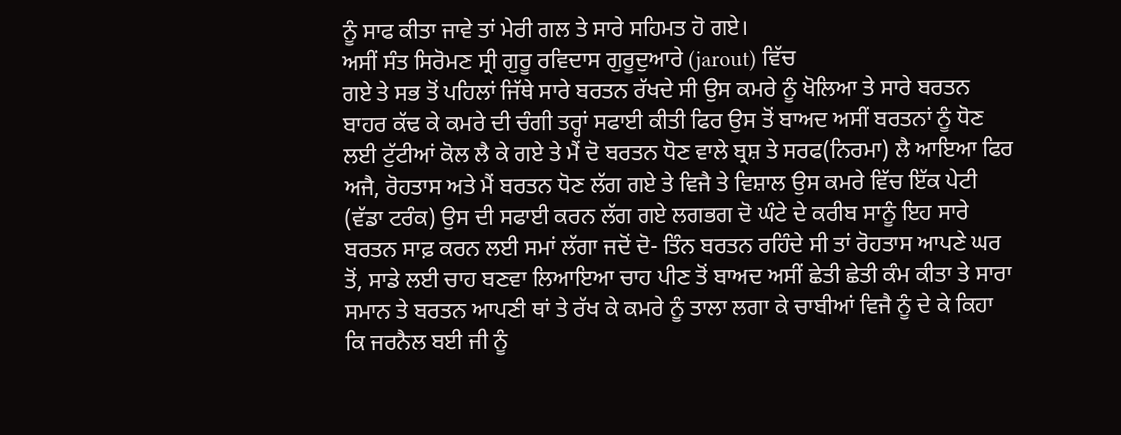ਨੂੰ ਸਾਫ ਕੀਤਾ ਜਾਵੇ ਤਾਂ ਮੇਰੀ ਗਲ ਤੇ ਸਾਰੇ ਸਹਿਮਤ ਹੋ ਗਏ।
ਅਸੀਂ ਸੰਤ ਸਿਰੋਮਣ ਸ੍ਰੀ ਗੁਰੂ ਰਵਿਦਾਸ ਗੁਰੂਦੁਆਰੇ (jarout) ਵਿੱਚ
ਗਏ ਤੇ ਸਭ ਤੋਂ ਪਹਿਲਾਂ ਜਿੱਥੇ ਸਾਰੇ ਬਰਤਨ ਰੱਖਦੇ ਸੀ ਉਸ ਕਮਰੇ ਨੂੰ ਖੋਲਿਆ ਤੇ ਸਾਰੇ ਬਰਤਨ ਬਾਹਰ ਕੱਢ ਕੇ ਕਮਰੇ ਦੀ ਚੰਗੀ ਤਰ੍ਹਾਂ ਸਫਾਈ ਕੀਤੀ ਫਿਰ ਉਸ ਤੋਂ ਬਾਅਦ ਅਸੀਂ ਬਰਤਨਾਂ ਨੂੰ ਧੋਣ ਲਈ ਟੁੱਟੀਆਂ ਕੋਲ ਲੈ ਕੇ ਗਏ ਤੇ ਮੈਂ ਦੋ ਬਰਤਨ ਧੋਣ ਵਾਲੇ ਬ੍ਰਸ਼ ਤੇ ਸਰਫ(ਨਿਰਮਾ) ਲੈ ਆਇਆ ਫਿਰ ਅਜੈ, ਰੋਹਤਾਸ ਅਤੇ ਮੈਂ ਬਰਤਨ ਧੋਣ ਲੱਗ ਗਏ ਤੇ ਵਿਜੈ ਤੇ ਵਿਸ਼ਾਲ ਉਸ ਕਮਰੇ ਵਿੱਚ ਇੱਕ ਪੇਟੀ (ਵੱਡਾ ਟਰੰਕ) ਉਸ ਦੀ ਸਫਾਈ ਕਰਨ ਲੱਗ ਗਏ ਲਗਭਗ ਦੋ ਘੰਟੇ ਦੇ ਕਰੀਬ ਸਾਨੂੰ ਇਹ ਸਾਰੇ ਬਰਤਨ ਸਾਫ਼ ਕਰਨ ਲਈ ਸਮਾਂ ਲੱਗਾ ਜਦੋਂ ਦੋ- ਤਿੰਨ ਬਰਤਨ ਰਹਿੰਦੇ ਸੀ ਤਾਂ ਰੋਹਤਾਸ ਆਪਣੇ ਘਰ ਤੋਂ, ਸਾਡੇ ਲਈ ਚਾਹ ਬਣਵਾ ਲਿਆਇਆ ਚਾਹ ਪੀਣ ਤੋਂ ਬਾਅਦ ਅਸੀਂ ਛੇਤੀ ਛੇਤੀ ਕੰਮ ਕੀਤਾ ਤੇ ਸਾਰਾ ਸਮਾਨ ਤੇ ਬਰਤਨ ਆਪਣੀ ਥਾਂ ਤੇ ਰੱਖ ਕੇ ਕਮਰੇ ਨੂੰ ਤਾਲਾ ਲਗਾ ਕੇ ਚਾਬੀਆਂ ਵਿਜੈ ਨੂੰ ਦੇ ਕੇ ਕਿਹਾ ਕਿ ਜਰਨੈਲ ਬਈ ਜੀ ਨੂੰ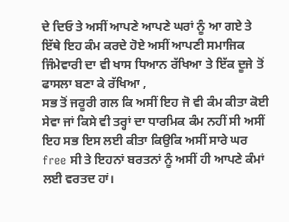ਦੇ ਦਿਓ ਤੇ ਅਸੀਂ ਆਪਣੇ ਆਪਣੇ ਘਰਾਂ ਨੂੰ ਆ ਗਏ ਤੇ ਇੱਥੇ ਇਹ ਕੰਮ ਕਰਦੇ ਹੋਏ ਅਸੀਂ ਆਪਣੀ ਸਮਾਜਿਕ ਜਿੰਮੇਵਾਰੀ ਦਾ ਵੀ ਖਾਸ ਧਿਆਨ ਰੱਖਿਆ ਤੇ ਇੱਕ ਦੂਜੇ ਤੋਂ ਫਾਸਲਾ ਬਣਾ ਕੇ ਰੱਖਿਆ ,
ਸਭ ਤੋਂ ਜਰੂਰੀ ਗਲ ਕਿ ਅਸੀਂ ਇਹ ਜੋ ਵੀ ਕੰਮ ਕੀਤਾ ਕੋਈ ਸੇਵਾ ਜਾਂ ਕਿਸੇ ਵੀ ਤਰ੍ਹਾਂ ਦਾ ਧਾਰਮਿਕ ਕੰਮ ਨਹੀਂ ਸੀ ਅਸੀਂ ਇਹ ਸਭ ਇਸ ਲਈ ਕੀਤਾ ਕਿਉਕਿ ਅਸੀਂ ਸਾਰੇ ਘਰ free ਸੀ ਤੇ ਇਹਨਾਂ ਬਰਤਨਾਂ ਨੂੰ ਅਸੀਂ ਹੀ ਆਪਣੇ ਕੰਮਾਂ ਲਈ ਵਰਤਦ ਹਾਂ।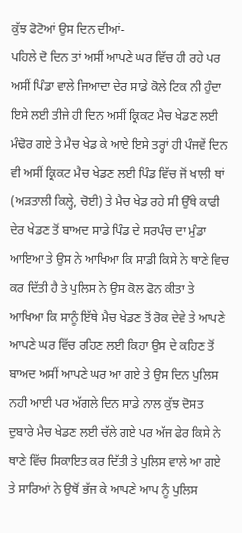ਕੁੱਝ ਫੋਟੋਆਂ ਉਸ ਦਿਨ ਦੀਆਂ-
ਪਹਿਲੇ ਦੋ ਦਿਨ ਤਾਂ ਅਸੀਂ ਆਪਣੇ ਘਰ ਵਿੱਚ ਹੀ ਰਹੇ ਪਰ ਅਸੀਂ ਪਿੰਡਾ ਵਾਲੇ ਜਿਆਦਾ ਦੇਰ ਸਾਡੇ ਕੋਲੇ ਟਿਕ ਨੀ ਹੁੰਦਾ ਇਸੇ ਲਈ ਤੀਜੇ ਹੀ ਦਿਨ ਅਸੀਂ ਕ੍ਰਿਕਟ ਮੈਚ ਖੇਡਣ ਲਈ ਮੰਢੋਰ ਗਏ ਤੇ ਮੈਚ ਖੇਡ ਕੇ ਆਏ ਇਸੇ ਤਰ੍ਹਾਂ ਹੀ ਪੰਜਵੇਂ ਦਿਨ ਵੀ ਅਸੀਂ ਕ੍ਰਿਕਟ ਮੈਚ ਖੇਡਣ ਲਈ ਪਿੰਡ ਵਿੱਚ ਜੋਂ ਖਾਲੀ ਥਾਂ (ਅੜਤਾਲੀ ਕਿਲ੍ਹੇ, ਚੋਈ) ਤੇ ਮੈਚ ਖੇਡ ਰਹੇ ਸੀ ਉੱਥੇ ਕਾਫੀ ਦੇਰ ਖੇਡਣ ਤੋਂ ਬਾਅਦ ਸਾਡੇ ਪਿੰਡ ਦੇ ਸਰਪੰਚ ਦਾ ਮੁੰਡਾ ਆਇਆ ਤੇ ਉਸ ਨੇ ਆਖਿਆ ਕਿ ਸਾਡੀ ਕਿਸੇ ਨੇ ਥਾਣੇ ਵਿਚ ਕਰ ਦਿੱਤੀ ਹੈ ਤੇ ਪੁਲਿਸ ਨੇ ਉਸ ਕੋਲ ਫੋਨ ਕੀਤਾ ਤੇ ਆਖਿਆ ਕਿ ਸਾਨੂੰ ਇੱਥੇ ਮੈਚ ਖੇਡਣ ਤੋਂ ਰੋਕ ਦੇਵੇ ਤੇ ਆਪਣੇ ਆਪਣੇ ਘਰ ਵਿੱਚ ਰਹਿਣ ਲਈ ਕਿਹਾ ਉਸ ਦੇ ਕਹਿਣ ਤੋਂ ਬਾਅਦ ਅਸੀਂ ਆਪਣੇ ਘਰ ਆ ਗਏ ਤੇ ਉਸ ਦਿਨ ਪੁਲਿਸ ਨਹੀ ਆਈ ਪਰ ਅੱਗਲੇ ਦਿਨ ਸਾਡੇ ਨਾਲ ਕੁੱਝ ਦੋਸਤ ਦੁਬਾਰੇ ਮੈਚ ਖੇਡਣ ਲਈ ਚੱਲੇ ਗਏ ਪਰ ਅੱਜ ਫੇਰ ਕਿਸੇ ਨੇ ਥਾਣੇ ਵਿੱਚ ਸਿਕਾਇਤ ਕਰ ਦਿੱਤੀ ਤੇ ਪੁਲਿਸ ਵਾਲੇ ਆ ਗਏ ਤੇ ਸਾਰਿਆਂ ਨੇ ਉਥੋਂ ਭੱਜ ਕੇ ਆਪਣੇ ਆਪ ਨੂੰ ਪੁਲਿਸ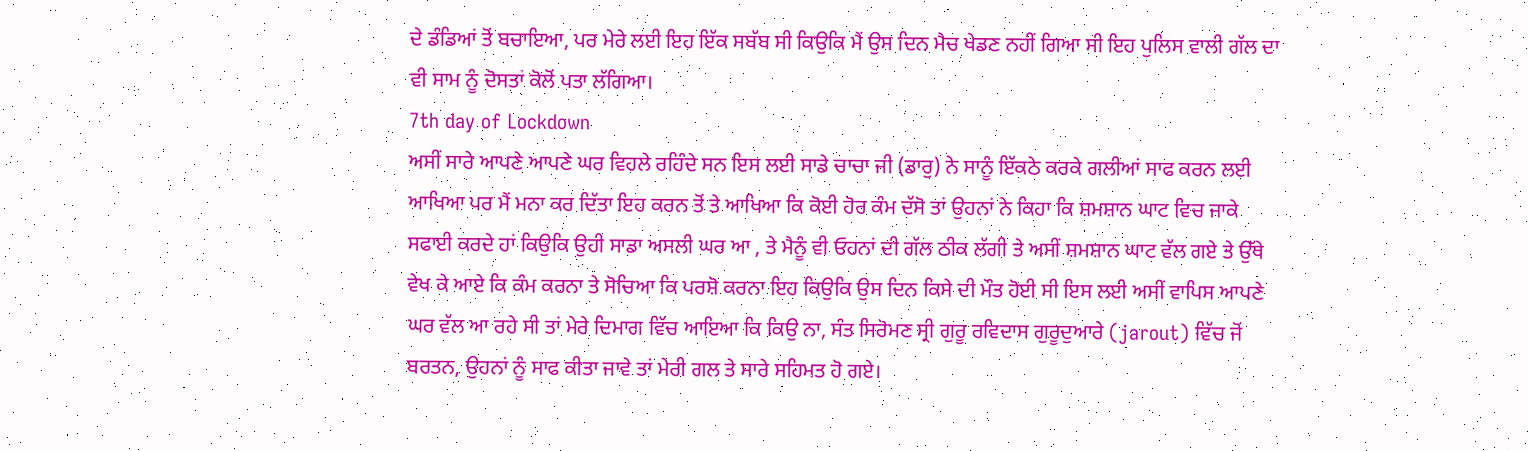ਦੇ ਡੰਡਿਆਂ ਤੋਂ ਬਚਾਇਆ, ਪਰ ਮੇਰੇ ਲਈ ਇਹ ਇੱਕ ਸਬੱਬ ਸੀ ਕਿਉਕਿ ਮੈਂ ਉਸ ਦਿਨ ਮੈਚ ਖੇਡਣ ਨਹੀਂ ਗਿਆ ਸੀ ਇਹ ਪੁਲਿਸ ਵਾਲੀ ਗੱਲ ਦਾ ਵੀ ਸਾਮ ਨੂੰ ਦੋਸਤਾਂ ਕੋਲੋਂ ਪਤਾ ਲੱਗਿਆ।
7th day of Lockdown
ਅਸੀਂ ਸਾਰੇ ਆਪਣੇ ਆਪਣੇ ਘਰ ਵਿਹਲੇ ਰਹਿੰਦੇ ਸਨ ਇਸ ਲਈ ਸਾਡੇ ਚਾਚਾ ਜੀ (ਡਾਰੁ) ਨੇ ਸਾਨੂੰ ਇੱਕਠੇ ਕਰਕੇ ਗਲੀਆਂ ਸਾਫ ਕਰਨ ਲਈ ਆਖਿਆ ਪਰ ਮੈਂ ਮਨਾ ਕਰ ਦਿੱਤਾ ਇਹ ਕਰਨ ਤੋਂ ਤੇ ਆਖਿਆ ਕਿ ਕੋਈ ਹੋਰ ਕੰਮ ਦੱਸੋ ਤਾਂ ਉਹਨਾਂ ਨੇ ਕਿਹਾ ਕਿ ਸ਼ਮਸ਼ਾਨ ਘਾਟ ਵਿਚ ਜਾਕੇ ਸਫਾਈ ਕਰਦੇ ਹਾਂ ਕਿਉਕਿ ਉਹੀ ਸਾਡਾ ਅਸਲੀ ਘਰ ਆ , ਤੇ ਮੈਨੂੰ ਵੀ ਓਹਨਾਂ ਦੀ ਗੱਲ ਠੀਕ ਲੱਗੀ ਤੇ ਅਸੀਂ ਸ਼ਮਸ਼ਾਨ ਘਾਟ ਵੱਲ ਗਏ ਤੇ ਉੱਥੇ ਵੇਖ ਕੇ ਆਏ ਕਿ ਕੰਮ ਕਰਨਾ ਤੇ ਸੋਚਿਆ ਕਿ ਪਰਸ਼ੋ ਕਰਨਾ ਇਹ ਕਿਉਕਿ ਉਸ ਦਿਨ ਕਿਸੇ ਦੀ ਮੌਤ ਹੋਈ ਸੀ ਇਸ ਲਈ ਅਸੀਂ ਵਾਪਿਸ ਆਪਣੇ ਘਰ ਵੱਲ ਆ ਰਹੇ ਸੀ ਤਾਂ ਮੇਰੇ ਦਿਮਾਗ ਵਿੱਚ ਆਇਆ ਕਿ ਕਿਉ ਨਾ, ਸੰਤ ਸਿਰੋਮਣ ਸ੍ਰੀ ਗੁਰੂ ਰਵਿਦਾਸ ਗੁਰੂਦੁਆਰੇ (jarout) ਵਿੱਚ ਜੋਂ ਬਰਤਨ, ਉਹਨਾਂ ਨੂੰ ਸਾਫ ਕੀਤਾ ਜਾਵੇ ਤਾਂ ਮੇਰੀ ਗਲ ਤੇ ਸਾਰੇ ਸਹਿਮਤ ਹੋ ਗਏ।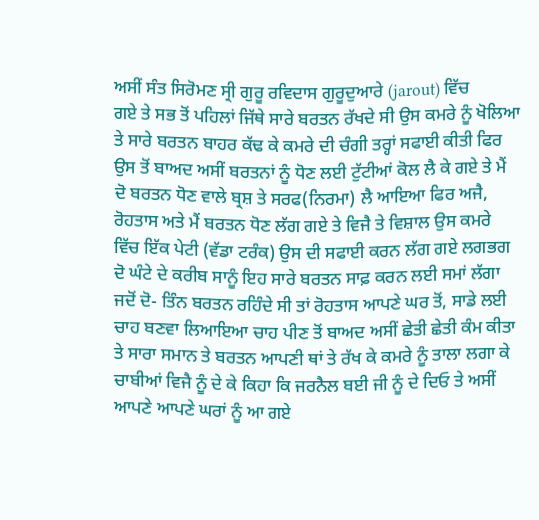ਅਸੀਂ ਸੰਤ ਸਿਰੋਮਣ ਸ੍ਰੀ ਗੁਰੂ ਰਵਿਦਾਸ ਗੁਰੂਦੁਆਰੇ (jarout) ਵਿੱਚ
ਗਏ ਤੇ ਸਭ ਤੋਂ ਪਹਿਲਾਂ ਜਿੱਥੇ ਸਾਰੇ ਬਰਤਨ ਰੱਖਦੇ ਸੀ ਉਸ ਕਮਰੇ ਨੂੰ ਖੋਲਿਆ ਤੇ ਸਾਰੇ ਬਰਤਨ ਬਾਹਰ ਕੱਢ ਕੇ ਕਮਰੇ ਦੀ ਚੰਗੀ ਤਰ੍ਹਾਂ ਸਫਾਈ ਕੀਤੀ ਫਿਰ ਉਸ ਤੋਂ ਬਾਅਦ ਅਸੀਂ ਬਰਤਨਾਂ ਨੂੰ ਧੋਣ ਲਈ ਟੁੱਟੀਆਂ ਕੋਲ ਲੈ ਕੇ ਗਏ ਤੇ ਮੈਂ ਦੋ ਬਰਤਨ ਧੋਣ ਵਾਲੇ ਬ੍ਰਸ਼ ਤੇ ਸਰਫ(ਨਿਰਮਾ) ਲੈ ਆਇਆ ਫਿਰ ਅਜੈ, ਰੋਹਤਾਸ ਅਤੇ ਮੈਂ ਬਰਤਨ ਧੋਣ ਲੱਗ ਗਏ ਤੇ ਵਿਜੈ ਤੇ ਵਿਸ਼ਾਲ ਉਸ ਕਮਰੇ ਵਿੱਚ ਇੱਕ ਪੇਟੀ (ਵੱਡਾ ਟਰੰਕ) ਉਸ ਦੀ ਸਫਾਈ ਕਰਨ ਲੱਗ ਗਏ ਲਗਭਗ ਦੋ ਘੰਟੇ ਦੇ ਕਰੀਬ ਸਾਨੂੰ ਇਹ ਸਾਰੇ ਬਰਤਨ ਸਾਫ਼ ਕਰਨ ਲਈ ਸਮਾਂ ਲੱਗਾ ਜਦੋਂ ਦੋ- ਤਿੰਨ ਬਰਤਨ ਰਹਿੰਦੇ ਸੀ ਤਾਂ ਰੋਹਤਾਸ ਆਪਣੇ ਘਰ ਤੋਂ, ਸਾਡੇ ਲਈ ਚਾਹ ਬਣਵਾ ਲਿਆਇਆ ਚਾਹ ਪੀਣ ਤੋਂ ਬਾਅਦ ਅਸੀਂ ਛੇਤੀ ਛੇਤੀ ਕੰਮ ਕੀਤਾ ਤੇ ਸਾਰਾ ਸਮਾਨ ਤੇ ਬਰਤਨ ਆਪਣੀ ਥਾਂ ਤੇ ਰੱਖ ਕੇ ਕਮਰੇ ਨੂੰ ਤਾਲਾ ਲਗਾ ਕੇ ਚਾਬੀਆਂ ਵਿਜੈ ਨੂੰ ਦੇ ਕੇ ਕਿਹਾ ਕਿ ਜਰਨੈਲ ਬਈ ਜੀ ਨੂੰ ਦੇ ਦਿਓ ਤੇ ਅਸੀਂ ਆਪਣੇ ਆਪਣੇ ਘਰਾਂ ਨੂੰ ਆ ਗਏ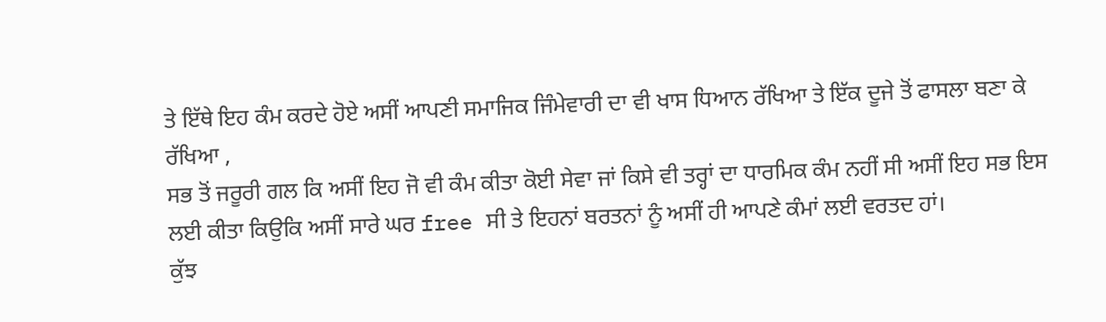ਤੇ ਇੱਥੇ ਇਹ ਕੰਮ ਕਰਦੇ ਹੋਏ ਅਸੀਂ ਆਪਣੀ ਸਮਾਜਿਕ ਜਿੰਮੇਵਾਰੀ ਦਾ ਵੀ ਖਾਸ ਧਿਆਨ ਰੱਖਿਆ ਤੇ ਇੱਕ ਦੂਜੇ ਤੋਂ ਫਾਸਲਾ ਬਣਾ ਕੇ ਰੱਖਿਆ ,
ਸਭ ਤੋਂ ਜਰੂਰੀ ਗਲ ਕਿ ਅਸੀਂ ਇਹ ਜੋ ਵੀ ਕੰਮ ਕੀਤਾ ਕੋਈ ਸੇਵਾ ਜਾਂ ਕਿਸੇ ਵੀ ਤਰ੍ਹਾਂ ਦਾ ਧਾਰਮਿਕ ਕੰਮ ਨਹੀਂ ਸੀ ਅਸੀਂ ਇਹ ਸਭ ਇਸ ਲਈ ਕੀਤਾ ਕਿਉਕਿ ਅਸੀਂ ਸਾਰੇ ਘਰ free ਸੀ ਤੇ ਇਹਨਾਂ ਬਰਤਨਾਂ ਨੂੰ ਅਸੀਂ ਹੀ ਆਪਣੇ ਕੰਮਾਂ ਲਈ ਵਰਤਦ ਹਾਂ।
ਕੁੱਝ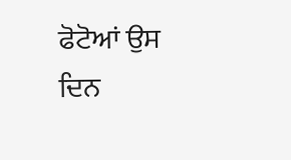ਫੋਟੋਆਂ ਉਸ ਦਿਨ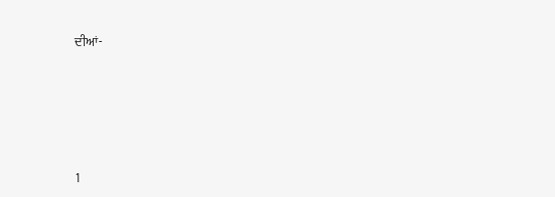ਦੀਆਂ-






1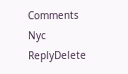Comments
Nyc
ReplyDelete